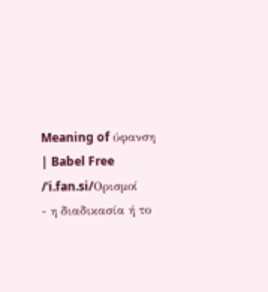Meaning of ύφανση | Babel Free
/ˈi.fan.si/Ορισμοί
- η διαδικασία ή το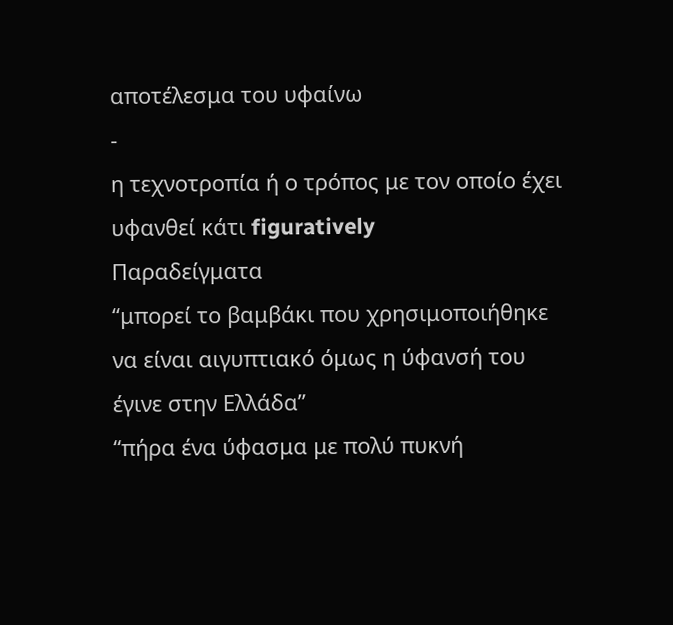αποτέλεσμα του υφαίνω
-
η τεχνοτροπία ή ο τρόπος με τον οποίο έχει υφανθεί κάτι figuratively
Παραδείγματα
“μπορεί το βαμβάκι που χρησιμοποιήθηκε να είναι αιγυπτιακό όμως η ύφανσή του έγινε στην Ελλάδα”
“πήρα ένα ύφασμα με πολύ πυκνή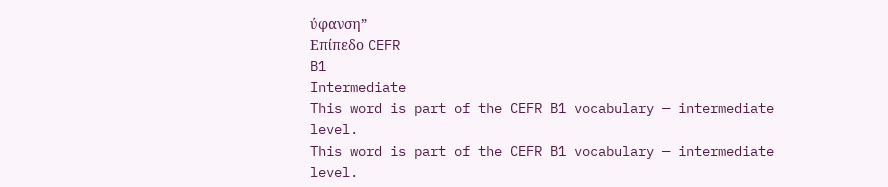ύφανση”
Επίπεδο CEFR
B1
Intermediate
This word is part of the CEFR B1 vocabulary — intermediate level.
This word is part of the CEFR B1 vocabulary — intermediate level.